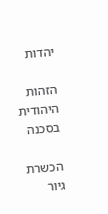יהדות

הזהות היהודית בסכנה

הכשרת גיור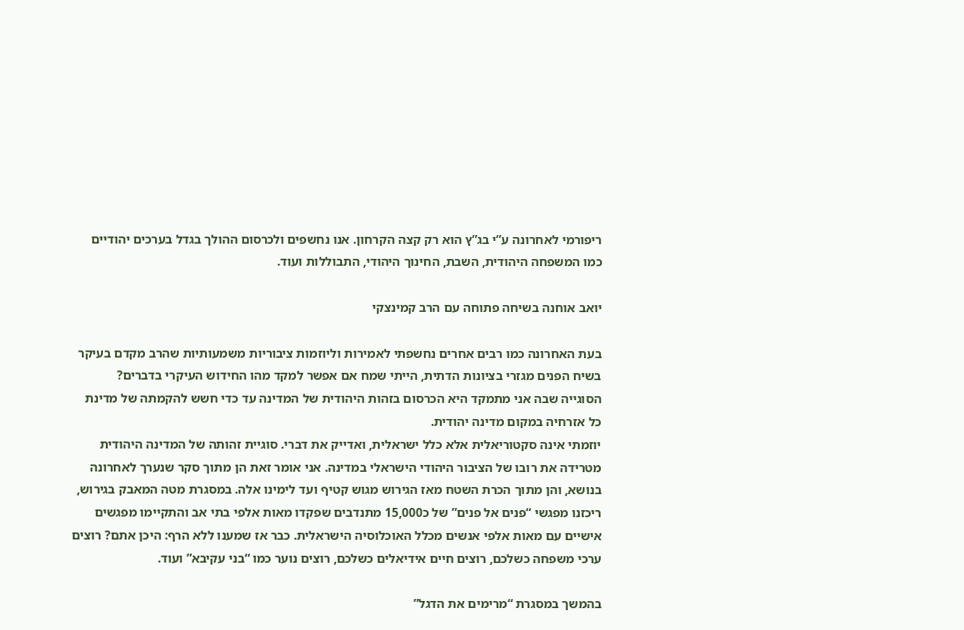ריפורמי לאחרונה ע”י בג”ץ הוא רק קצה הקרחון. אנו נחשפים ולכרסום ההולך בגדל בערכים יהודיים כמו המשפחה היהודית, השבת, החינוך היהודי, התבוללות ועוד.

יואב אוחנה בשיחה פתוחה עם הרב קמינצקי

בעת האחרונה כמו רבים אחרים נחשפתי לאמירות וליוזמות ציבוריות משמעותיות שהרב מקדם בעיקר בשיח הפנים מגזרי בציונות הדתית, הייתי שמח אם אפשר למקד מהו החידוש העיקרי בדברים?
הסוגייה שבה אני מתמקד היא הכרסום בזהות היהודית של המדינה עד כדי חשש להקמתה של מדינת כל אזרחיה במקום מדינה יהודית.
יוזמתי אינה סקטוריאלית אלא כלל ישראלית, ואדייק את דברי. סוגיית זהותה של המדינה היהודית מטרידה את רובו של הציבור היהודי הישראלי במדינה. אני אומר זאת הן מתוך סקר שנערך לאחרונה בנושא, והן מתוך הכרת השטח מאז הגירוש מגוש קטיף ועד לימינו אלה. במסגרת מטה המאבק בגירוש, ריכזנו מפגשי “פנים אל פנים” של כ15,000 מתנדבים שפקדו מאות אלפי בתי אב והתקיימו מפגשים אישיים עם מאות אלפי אנשים מכלל האוכלוסיה הישראלית. כבר אז שמענו ללא הרף: היכן אתם? רוצים ערכי משפחה כשלכם, רוצים חיים אידיאלים כשלכם, רוצים נוער כמו “בני עקיבא” ועוד.

בהמשך במסגרת “מרימים את הדגל”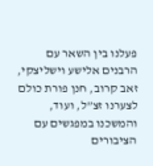פעלנו בין השאר עם הרבנים אלישע וישליצקי, זאב קרוב, חנן פורת כולם לצערנו זצ”ל, ועוד, והמשכנו במפגשים עם הציבורים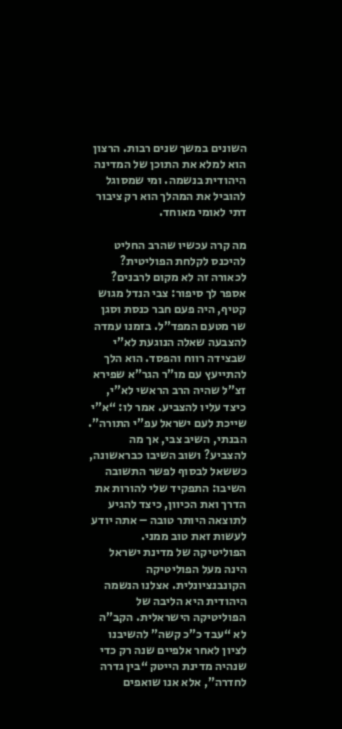השונים במשך שנים רבות. הרצון הוא למלא את התוכן של המדינה היהודית בנשמה. ומי שמסוגל להוביל את המהלך הוא רק ציבור דתי לאומי מאוחד.

מה קרה עכשיו שהרב החליט להיכנס לקלחת הפוליטית? לכאורה זה לא מקום לרבנים?
אספר לך סיפור: צבי הנדל מגוש קטיף, היה פעם חבר כנסת וסגן שר מטעם המפד”ל. בזמנו עמדה להצבעה שאלה הנוגעת לא”י שבצידה רווח והפסד. הוא הלך להתייעץ עם מו”ר הגר”א שפירא זצ”ל שהיה הרב הראשי לא”י, כיצד עליו להצביע. אמר לו: “א”י שייכת לעם ישראל עפ”י התורה”. הבנתי, השיב צבי, אך מה להצביע? ושוב השיבו כבראשונה, כששאל לבסוף לפשר התשובה השיבו: התפקיד שלי להורות את הדרך ואת הכיוון, כיצד להגיע לתוצאה היותר טובה – אתה יודע לעשות זאת טוב ממני.
הפוליטיקה של מדינת ישראל הינה מעל הפוליטיקה הקונבנציונלית. אצלנו הנשמה היהודית היא הליבה של הפוליטיקה הישראלית. הקב”ה לא “עבד כ”כ קשה” להשיבנו לציון לאחר אלפיים שנה רק כדי שנהיה מדינת הייטק “בין גדרה לחדרה”, אלא אנו שואפים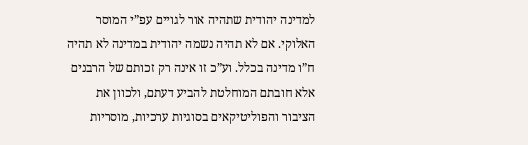למדינה יהודית שתהיה אור לגויים עפ”י המוסר האלוקי. אם לא תהיה נשמה יהודית במדינה לא תהיה ח”ו מדינה בכלל. וע”כ זו אינה רק זכותם של הרבנים אלא חובתם המוחלטת להביע דעתם, ולכוון את הציבור והפוליטיקאים בסוגיות ערכיות, מוסריות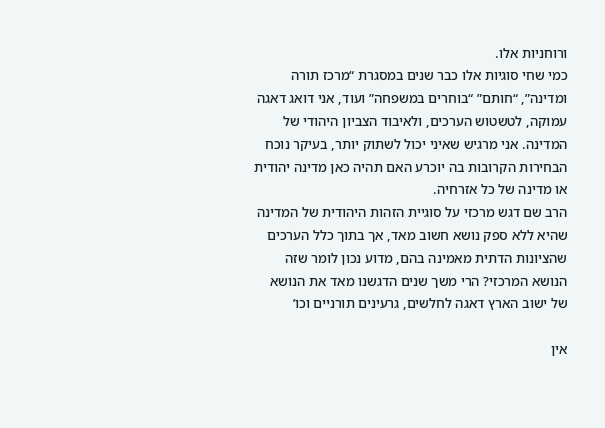ורוחניות אלו.
כמי שחי סוגיות אלו כבר שנים במסגרת “מרכז תורה ומדינה”, “חותם” “בוחרים במשפחה” ועוד, אני דואג דאגה עמוקה, לטשטוש הערכים, ולאיבוד הצביון היהודי של המדינה. אני מרגיש שאיני יכול לשתוק יותר, בעיקר נוכח הבחירות הקרובות בה יוכרע האם תהיה כאן מדינה יהודית או מדינה של כל אזרחיה.
הרב שם דגש מרכזי על סוגיית הזהות היהודית של המדינה שהיא ללא ספק נושא חשוב מאד, אך בתוך כלל הערכים שהציונות הדתית מאמינה בהם, מדוע נכון לומר שזה הנושא המרכזי? הרי משך שנים הדגשנו מאד את הנושא של ישוב הארץ דאגה לחלשים, גרעינים תורניים וכו’

אין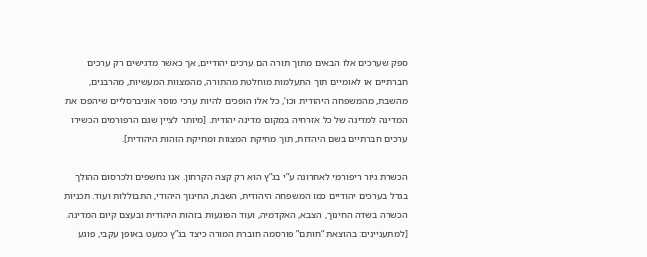ספק שערכים אלו הבאים מתוך תורה הם ערכים יהודיים, אך כאשר מדגישים רק ערכים חברתיים או לאומיים תוך התעלמות מוחלטת מהתורה, מהמצוות המעשיות, מהרבנים, מהשבת, מהמשפחה היהודית וכו’, כל אלו הופכים להיות ערכי מוסר אוניברסליים שיהפכו את המדינה למדינה של כל אזרחיה במקום מדינה יהודית. [מיותר לציין שגם הרפורמים הכשירו ערכים חברתיים בשם היהדות, תוך מחיקת המצוות ומחיקת הזהות היהודית].

הכשרת גיור ריפורמי לאחרונה ע”י בג”ץ הוא רק קצה הקרחון. אנו נחשפים ולכרסום ההולך בגדל בערכים יהודיים כמו המשפחה היהודית, השבת, החינוך היהודי, התבוללות ועוד. תכניות הכשרה בשדה החינוך, הצבא, האקדמיה, ועוד הפוגעות בזהות היהודית ובעצם קיום המדינה. [למתעניינים: בהוצאת “חותם” פורסמה חוברת המורה כיצד בג”ץ כמעט באופן עקבי, פוגע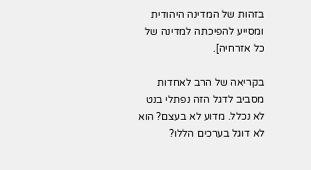בזהות של המדינה היהודית ומסייע להפיכתה למדינה של כל אזרחיה].

בקריאה של הרב לאחדות מסביב לדגל הזה נפתלי בנט לא נכלל. מדוע לא בעצם? הוא לא דוגל בערכים הללו?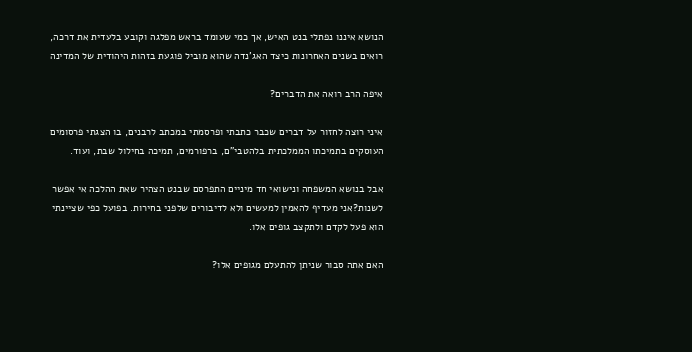הנושא איננו נפתלי בנט האיש, אך כמי שעומד בראש מפלגה וקובע בלעדית את דרכה, רואים בשנים האחרונות כיצד האג’נדה שהוא מוביל פוגעת בזהות היהודית של המדינה

איפה הרב רואה את הדברים?

איני רוצה לחזור על דברים שכבר כתבתי ופרסמתי במכתב לרבנים, בו הצגתי פרסומים העוסקים בתמיכתו הממלכתית בלהטבי”ם, ברפורמים, תמיכה בחילול שבת, ועוד.

אבל בנושא המשפחה ונישואי חד מיניים התפרסם שבנט הצהיר שאת ההלכה אי אפשר לשנות?אני מעדיף להאמין למעשים ולא לדיבורים שלפני בחירות. בפועל כפי שציינתי הוא פעל לקדם ולתקצב גופים אלו.

האם אתה סבור שניתן להתעלם מגופים אלו?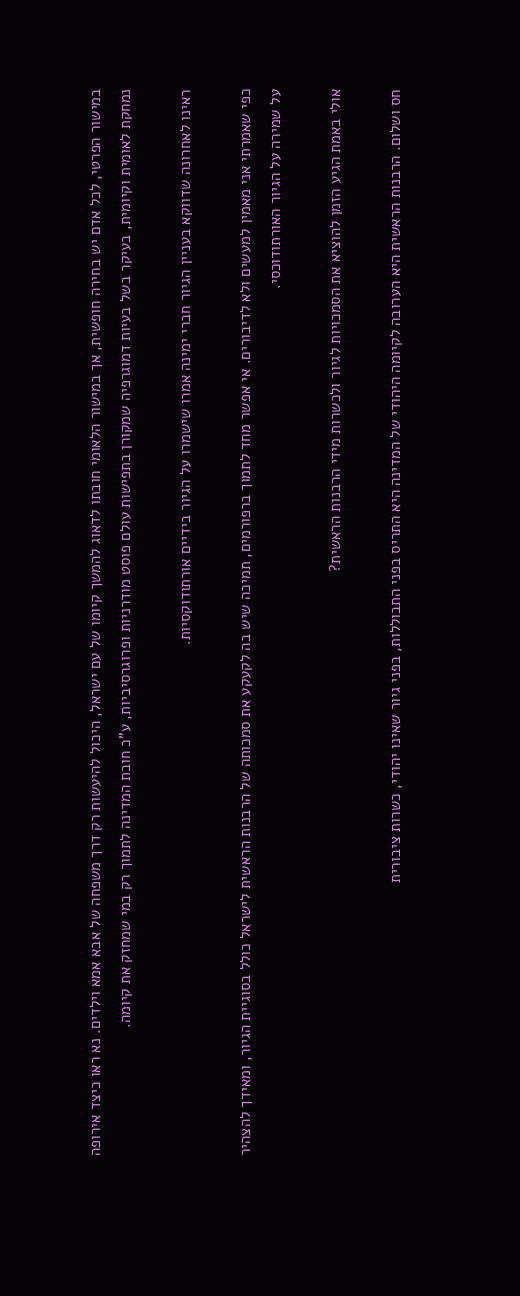במישור הפרטי, לכל אדם יש בחירה חופשית, אך במישור הלאומי חובתו לדאוג להמשך קיומו של עם ישראל, היכול להיעשות רק דרך משפחה של אבא אמא וילדים. נא ראו כיצד אירופה נמחקת לאומית וקיומית, בעיקר בשל בעיות דמוגרפיה שמקורן בתפישות עולם פוסט מודרניות ופרוגרסיביות, ע”כ חובת המדינה לתמוך רק במי שמחזק את קיומה.

ראינו לאחרונה שדווקא בעניין הגיור חברי ימינה אמרו שישמרו על הגיור בידיים אורתודוקסיות.

כפי שאמרתי אני מאמין למעשים ולא לדיבורים. אי אפשר מחד לתמוך ברפורמים, תמיכה שיש בה לקעקע את סמכותה של הרבנות הראשית לישראל כולל בסוגיית הגיור, ומאידך להצהיר על שמירה על הגיור האורתודוכסי.

אולי באמת הגיע הזמן להוציא את הסמכויות לגיור ולכשרות מידי הרבנות הראשית?

חס ושלום. הרבנות הראשית היא הערובה לקיומה היהודי של המדינה היא התריס בפני התבוללות, בפני גיור שאינו יהודי, כשרות ציבורית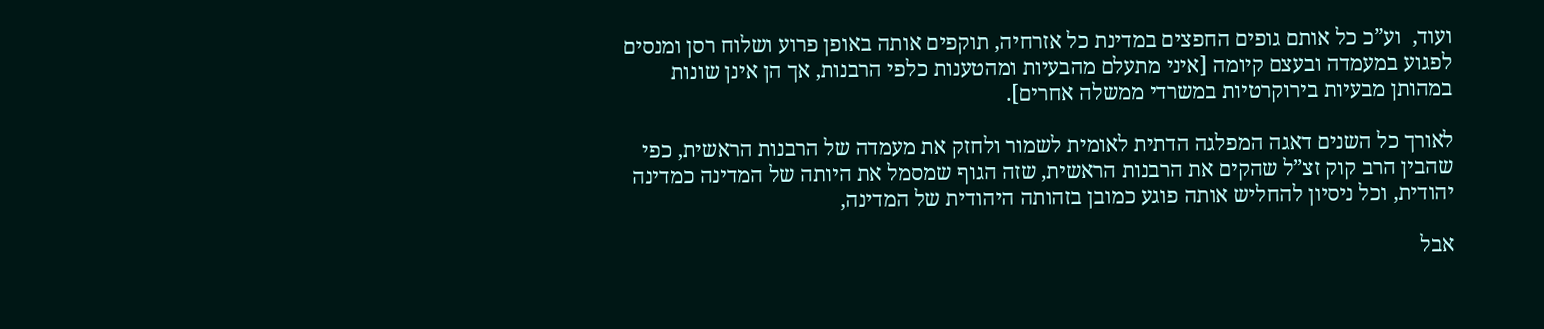ועוד,  וע”כ כל אותם גופים החפצים במדינת כל אזרחיה, תוקפים אותה באופן פרוע ושלוח רסן ומנסים לפגוע במעמדה ובעצם קיומה [איני מתעלם מהבעיות ומהטענות כלפי הרבנות, אך הן אינן שונות במהותן מבעיות בירוקרטיות במשרדי ממשלה אחרים].

לאורך כל השנים דאגה המפלגה הדתית לאומית לשמור ולחזק את מעמדה של הרבנות הראשית, כפי שהבין הרב קוק זצ”ל שהקים את הרבנות הראשית, שזה הגוף שמסמל את היותה של המדינה כמדינה יהודית, וכל ניסיון להחליש אותה פוגע כמובן בזהותה היהודית של המדינה,

אבל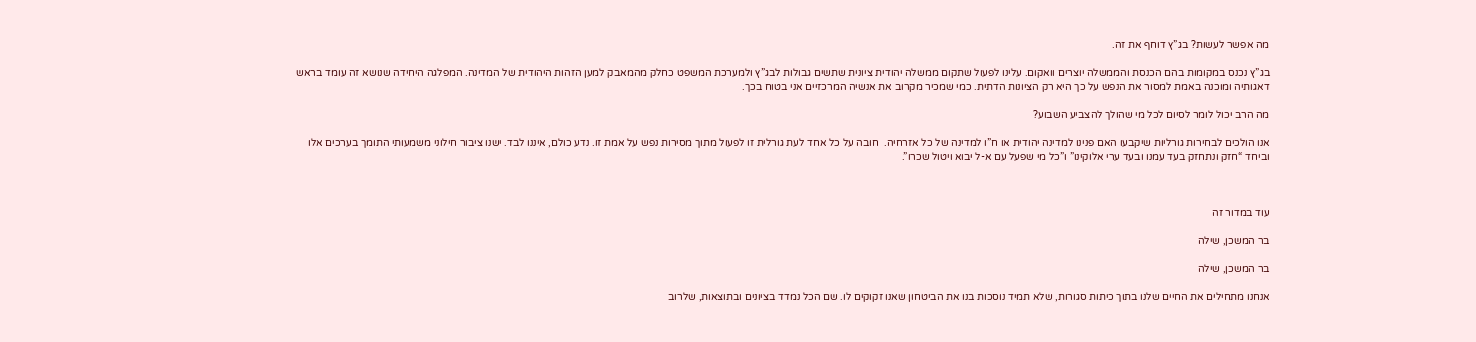מה אפשר לעשות? בג”ץ דוחף את זה.

בג”ץ נכנס במקומות בהם הכנסת והממשלה יוצרים וואקום. עלינו לפעול שתקום ממשלה יהודית ציונית שתשים גבולות לבג”ץ ולמערכת המשפט כחלק מהמאבק למען הזהות היהודית של המדינה. המפלגה היחידה שנושא זה עומד בראש דאגותיה ומוכנה באמת למסור את הנפש על כך היא רק הציונות הדתית. כמי שמכיר מקרוב את אנשיה המרכזיים אני בטוח בכך.

מה הרב יכול לומר לסיום לכל מי שהולך להצביע השבוע?

אנו הולכים לבחירות גורליות שיקבעו האם פנינו למדינה יהודית או ח”ו למדינה של כל אזרחיה.  חובה על כל אחד לעת גורלית זו לפעול מתוך מסירות נפש על אמת זו. נדע כולם, איננו לבד. ישנו ציבור חילוני משמעותי התומך בערכים אלו וביחד “חזק ונתחזק בעד עמנו ובעד ערי אלוקינו” ו”כל מי שפעל עם א-ל יבוא ויטול שכרו”.



עוד במדור זה

בר המשכן, שילה

בר המשכן, שילה

אנחנו מתחילים את החיים שלנו בתוך כיתות סגורות, שלא תמיד נוסכות בנו את הביטחון שאנו זקוקים לו. שם הכל נמדד בציונים ובתוצאות, שלרוב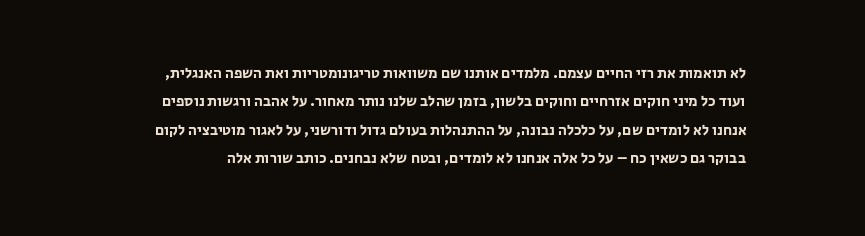לא תואמות את רזי החיים עצמם. מלמדים אותנו שם משוואות טריגונומטריות ואת השפה האנגלית, ועוד כל מיני חוקים אזרחיים וחוקים בלשון, בזמן שהלב שלנו נותר מאחור. על אהבה ורגשות נוספים אנחנו לא לומדים שם, על כלכלה נבונה, על ההתנהלות בעולם גדול ודורשני, על לאגור מוטיבציה לקום בבוקר גם כשאין כח – על כל אלה אנחנו לא לומדים, ובטח שלא נבחנים. כותב שורות אלה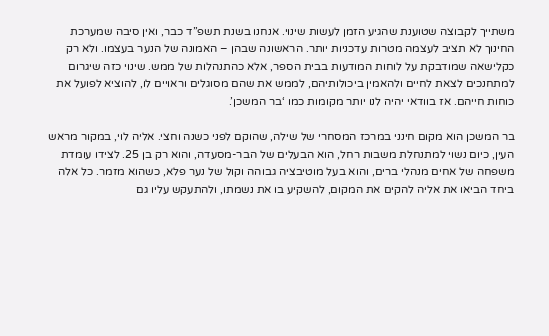משתייך לקבוצה שטוענת שהגיע הזמן לעשות שינוי. אנחנו בשנת תשפ”ד כבר, ואין סיבה שמערכת החינוך לא תציב לעצמה מטרות עדכניות יותר. הראשונה שבהן – האמונה של הנער בעצמו. ולא רק כקלישאה שמודבקת על לוחות המודעות בבית הספר, אלא כהתנהלות של ממש. שינוי כזה שיגרום למתחנכים לצאת לחיים ולהאמין ביכולותיהם, לממש את שהם מסוגלים וראויים לו, להוציא לפועל את כוחות חייהם. אז בוודאי יהיה לנו יותר מקומות כמו ‘בר המשכן’.

בר המשכן הוא מקום חינני במרכז המסחרי של שילה, שהוקם לפני כשנה וחצי. אליה לוי, במקור מראש העין, כיום נשוי למתנחלת משבות רחל, הוא הבעלים של הבר-מסעדה, והוא רק בן 25. לצידו עומדת משפחה של אחים מנהלי ברים, והוא בעל מוטיבציה גבוהה וקול של נער פלא, כשהוא מזמר. כל אלה ביחד הביאו את אליה להקים את המקום, להשקיע בו את נשמתו, ולהתעקש עליו גם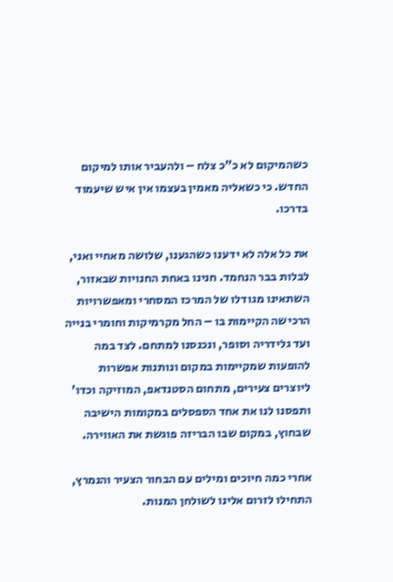כשהמיקום לא כ”כ צלח – ולהעביר אותו למיקום החדש. כי כשאליה מאמין בעצמו אין איש שיעמוד בדרכו.

את כל אלה לא ידענו כשהגענו, שלושה מאחיי ואני, לבלות בבר הנחמד. חנינו באחת החנויות שבאזור, השתאינו מגודלו של המרכז המסחרי ומאפשרויות הרכישה הקיימות בו – החל מקרמיקות וחומרי בנייה ועד גלידריה וסופר, ונכנסנו למתחם. לצד במה להופעות שמקיימות במקום ונותנות אפשרות ליוצרים צעירים, מתחום הסטנדאפ, המוזיקה וכדו’ ותפסנו לנו את אחד הספסלים במקומות הישיבה שבחוץ, במקום שבו הבריזה פוגשת את האווירה.

אחרי כמה חיוכים ומילים עם הבחור הצעיר והנמרץ, התחילו לזרום אלינו לשולחן המנות.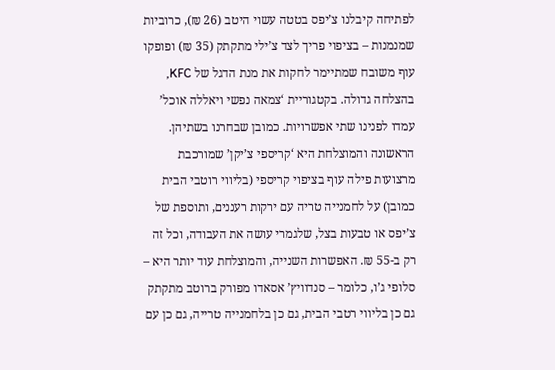לפתיחה קיבלנו צ’יפס בטטה עשוי היטב (26 ₪), כרוביות שמנמנות – בציפוי פריך לצד צ’ילי מתקתק (35 ₪) ופופקו עוף משובח שמתיימר לחקות את מנת הדגל של KFC, בהצלחה גדולה. בקטגוריית ‘צמאה נפשי ויאללה אוכל’ עמדו לפנינו שתי אפשרויות. כמובן שבחרנו בשתיהן. הראשונה והמוצלחת היא ‘קריספי צ’יקן’ שמורכבת מרצועות פילה עוף בציפוי קריספי (בליווי רוטבי הבית כמובן) על לחמנייה טריה עם ירקות רעננים, ותוספת של צ’יפס או טבעות בצל, שלגמרי עושה את העבודה, וכל זה רק ב-55 ₪. האפשרות השנייה, והמוצלחת עוד יותר היא – סלופי ג’ו, כלומר – סנדוויץ’ אסאדו מפורק ברוטב מתקתק גם כן בליווי רטבי הבית, גם כן בלחמנייה טרייה, גם כן עם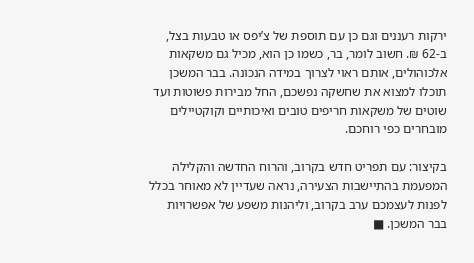ירקות רעננים וגם כן עם תוספת של צ’יפס או טבעות בצל, ב-62 ₪. חשוב לומר, בר, כשמו כן הוא, מכיל גם משקאות אלכוהולים, אותם ראוי לצרוך במידה הנכונה. בבר המשכן תוכלו למצוא את שחשקה נפשכם, החל מבירות פשוטות ועד שוטים של משקאות חריפים טובים ואיכותיים וקוקטיילים מובחרים כפי רוחכם.

בקיצור: עם תפריט חדש בקרוב, והרוח החדשה והקלילה המפעמת בהתיישבות הצעירה, נראה שעדיין לא מאוחר בכלל לפנות לעצמכם ערב בקרוב, וליהנות משפע של אפשרויות בבר המשכן. ■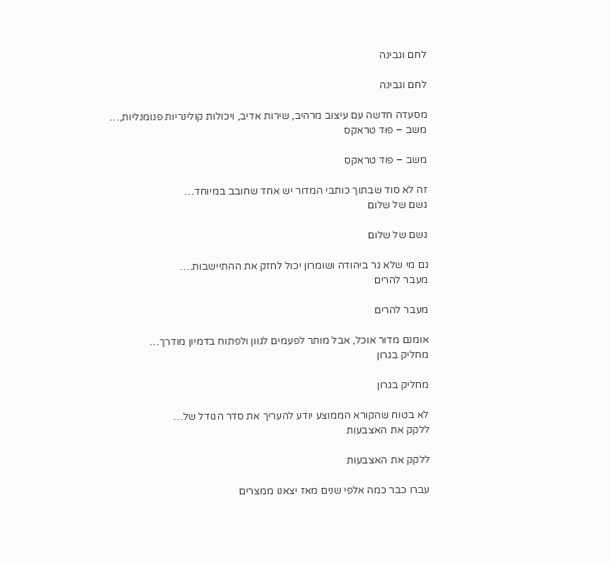לחם וגבינה

לחם וגבינה

מסעדה חדשה עם עיצוב מרהיב, שירות אדיב, ויכולות קולינריות פנומנליות,…
משב – פוד טראקס

משב – פוד טראקס

זה לא סוד שבתוך כותבי המדור יש אחד שחובב במיוחד…
גשם של שלום

גשם של שלום

גם מי שלא גר ביהודה ושומרון יכול לחזק את ההתיישבות.…
מעבר להרים

מעבר להרים

אומנם מדור אוכל, אבל מותר לפעמים לגוון ולפתוח בדמיון מודרך…
מחליק בגרון

מחליק בגרון

לא בטוח שהקורא הממוצע יודע להעריך את סדר הגודל של…
ללקק את האצבעות

ללקק את האצבעות

עברו כבר כמה אלפי שנים מאז יצאנו ממצרים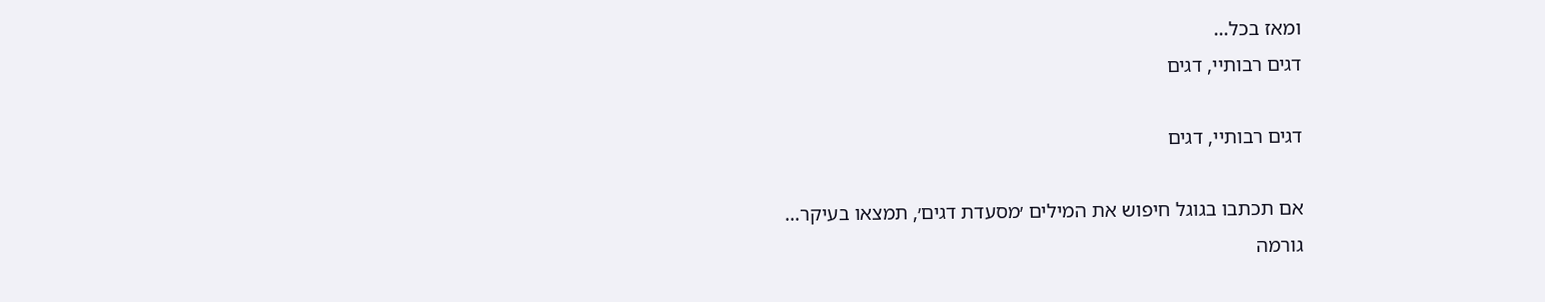ומאז בכל…
דגים רבותיי, דגים

דגים רבותיי, דגים

אם תכתבו בגוגל חיפוש את המילים ׳מסעדת דגים׳, תמצאו בעיקר…
גורמה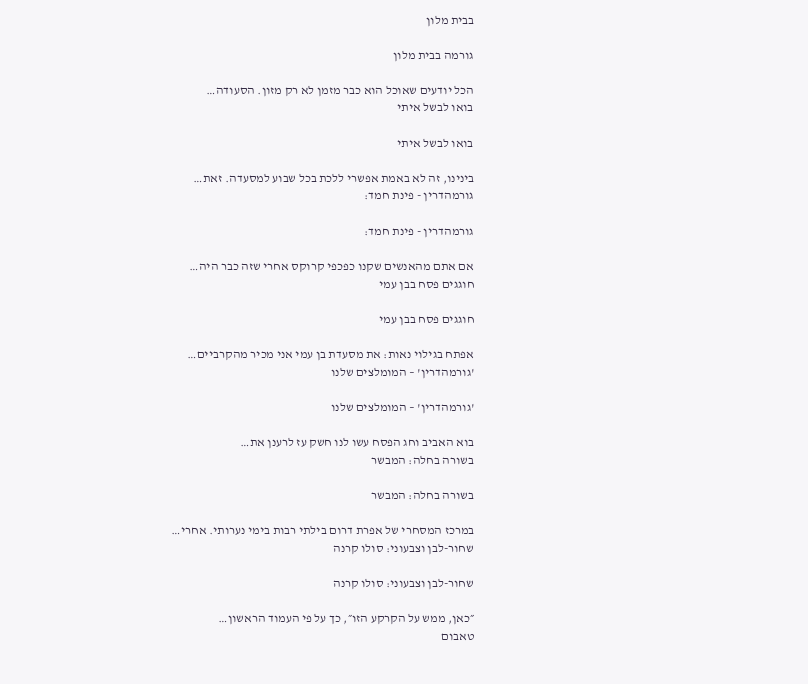בבית מלון

גורמה בבית מלון

הכל יודעים שאוכל הוא כבר מזמן לא רק מזון. הסעודה…
בואו לבשל איתי

בואו לבשל איתי

בינינו, זה לא באמת אפשרי ללכת בכל שבוע למסעדה. זאת…
גורמהדרין - פינת חמד:

גורמהדרין - פינת חמד:

אם אתם מהאנשים שקנו כפכפי קרוקס אחרי שזה כבר היה…
חוגגים פסח בבן עמי

חוגגים פסח בבן עמי

אפתח בגילוי נאות: את מסעדת בן עמי אני מכיר מהקרביים…
'גורמהדרין' – המומלצים שלנו

'גורמהדרין' – המומלצים שלנו

בוא האביב וחג הפסח עשו לנו חשק עז לרענן את…
בשורה בחלה: המבשר

בשורה בחלה: המבשר

במרכז המסחרי של אפרת דרום בילתי רבות בימי נערותי. אחרי…
שחור-לבן וצבעוני: סולו קרנה

שחור-לבן וצבעוני: סולו קרנה

״כאן, ממש על הקרקע הזו״, כך על פי העמוד הראשון…
טאבום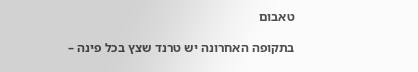טאבום

בתקופה האחרונה יש טרנד שצץ בכל פינה –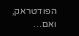הפודטראק, ואם…